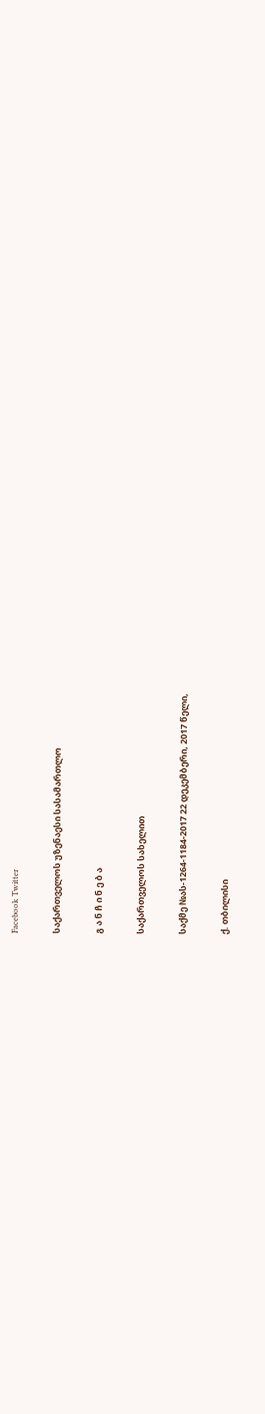Facebook Twitter

საქართველოს უზენაესი სასამართლო

გ ა ნ ჩ ი ნ ე ბ ა

საქართველოს სახელით

საქმე №ას-1264-1184-2017 22 დეკემბერი, 2017 წელი,

ქ. თბილისი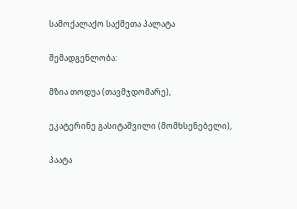სამოქალაქო საქმეთა პალატა

შემადგენლობა:

მზია თოდუა (თავმჯდომარე),

ეკატერინე გასიტაშვილი (მომხსენებელი),

პაატა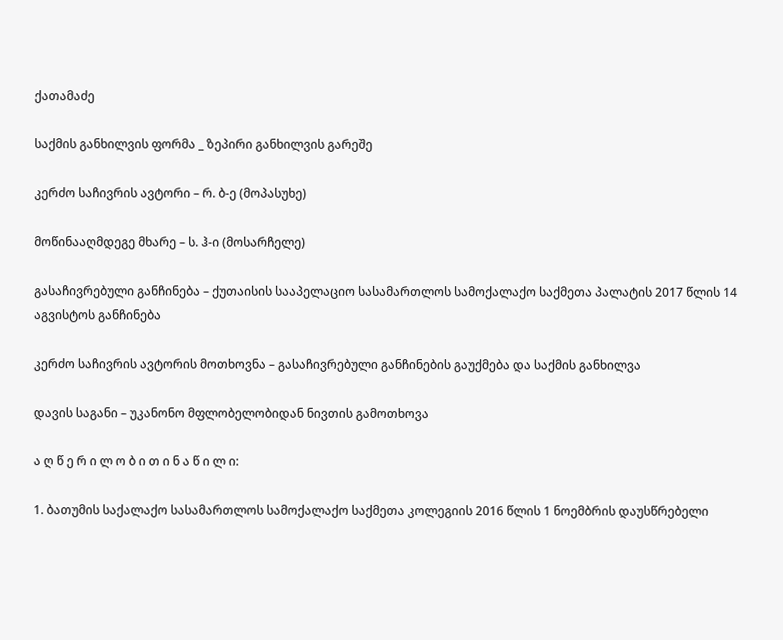ქათამაძე

საქმის განხილვის ფორმა _ ზეპირი განხილვის გარეშე

კერძო საჩივრის ავტორი – რ. ბ-ე (მოპასუხე)

მოწინააღმდეგე მხარე – ს. ჰ-ი (მოსარჩელე)

გასაჩივრებული განჩინება – ქუთაისის სააპელაციო სასამართლოს სამოქალაქო საქმეთა პალატის 2017 წლის 14 აგვისტოს განჩინება

კერძო საჩივრის ავტორის მოთხოვნა – გასაჩივრებული განჩინების გაუქმება და საქმის განხილვა

დავის საგანი – უკანონო მფლობელობიდან ნივთის გამოთხოვა

ა ღ წ ე რ ი ლ ო ბ ი თ ი ნ ა წ ი ლ ი:

1. ბათუმის საქალაქო სასამართლოს სამოქალაქო საქმეთა კოლეგიის 2016 წლის 1 ნოემბრის დაუსწრებელი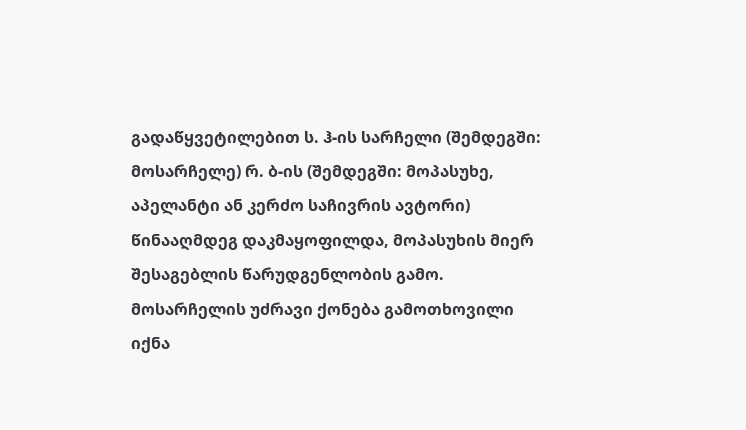გადაწყვეტილებით ს. ჰ-ის სარჩელი (შემდეგში: მოსარჩელე) რ. ბ-ის (შემდეგში: მოპასუხე, აპელანტი ან კერძო საჩივრის ავტორი) წინააღმდეგ დაკმაყოფილდა, მოპასუხის მიერ შესაგებლის წარუდგენლობის გამო. მოსარჩელის უძრავი ქონება გამოთხოვილი იქნა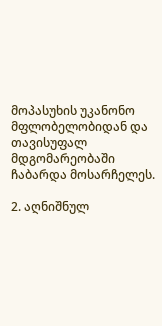მოპასუხის უკანონო მფლობელობიდან და თავისუფალ მდგომარეობაში ჩაბარდა მოსარჩელეს.

2. აღნიშნულ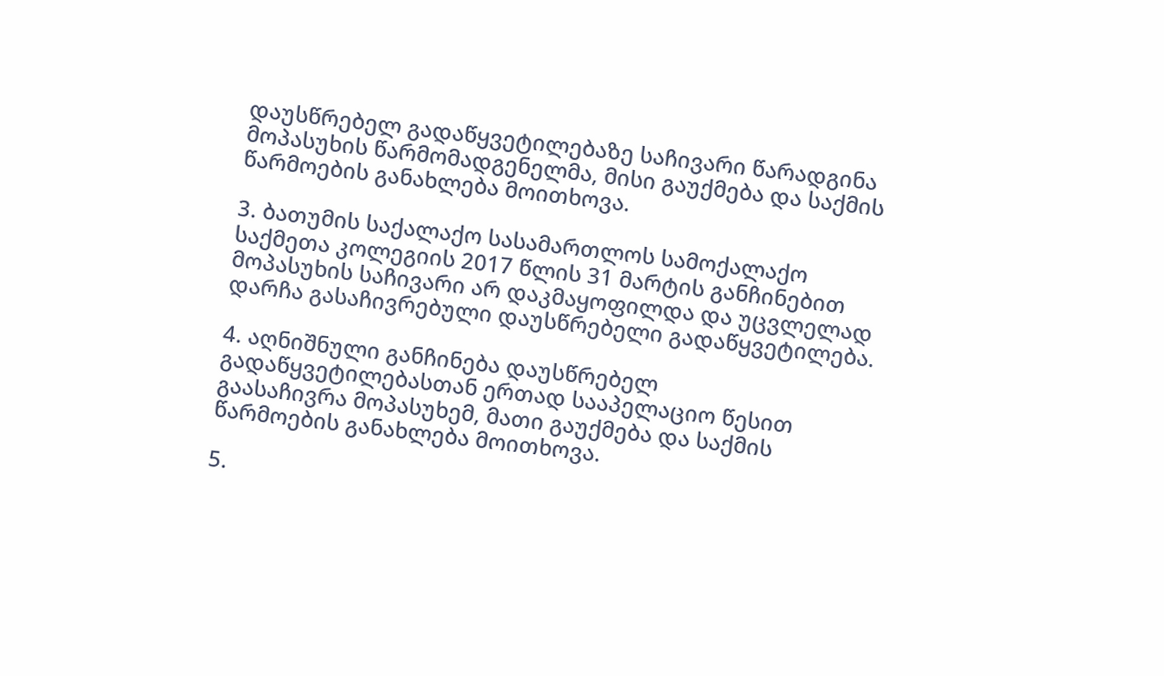დაუსწრებელ გადაწყვეტილებაზე საჩივარი წარადგინა მოპასუხის წარმომადგენელმა, მისი გაუქმება და საქმის წარმოების განახლება მოითხოვა.

3. ბათუმის საქალაქო სასამართლოს სამოქალაქო საქმეთა კოლეგიის 2017 წლის 31 მარტის განჩინებით მოპასუხის საჩივარი არ დაკმაყოფილდა და უცვლელად დარჩა გასაჩივრებული დაუსწრებელი გადაწყვეტილება.

4. აღნიშნული განჩინება დაუსწრებელ გადაწყვეტილებასთან ერთად სააპელაციო წესით გაასაჩივრა მოპასუხემ, მათი გაუქმება და საქმის წარმოების განახლება მოითხოვა.

5.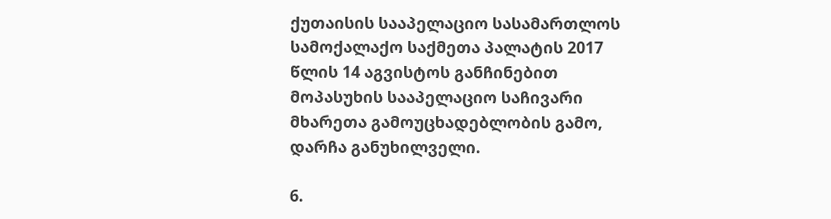ქუთაისის სააპელაციო სასამართლოს სამოქალაქო საქმეთა პალატის 2017 წლის 14 აგვისტოს განჩინებით მოპასუხის სააპელაციო საჩივარი მხარეთა გამოუცხადებლობის გამო, დარჩა განუხილველი.

6.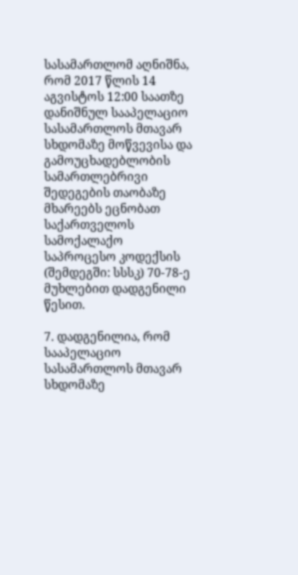სასამართლომ აღნიშნა, რომ 2017 წლის 14 აგვისტოს 12:00 საათზე დანიშნულ სააპელაციო სასამართლოს მთავარ სხდომაზე მოწვევისა და გამოუცხადებლობის სამართლებრივი შედეგების თაობაზე მხარეებს ეცნობათ საქართველოს სამოქალაქო საპროცესო კოდექსის (შემდეგში: სსსკ) 70-78-ე მუხლებით დადგენილი წესით.

7. დადგენილია, რომ სააპელაციო სასამართლოს მთავარ სხდომაზე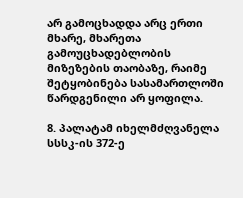არ გამოცხადდა არც ერთი მხარე, მხარეთა გამოუცხადებლობის მიზეზების თაობაზე, რაიმე შეტყობინება სასამართლოში წარდგენილი არ ყოფილა.

8. პალატამ იხელმძღვანელა სსსკ-ის 372-ე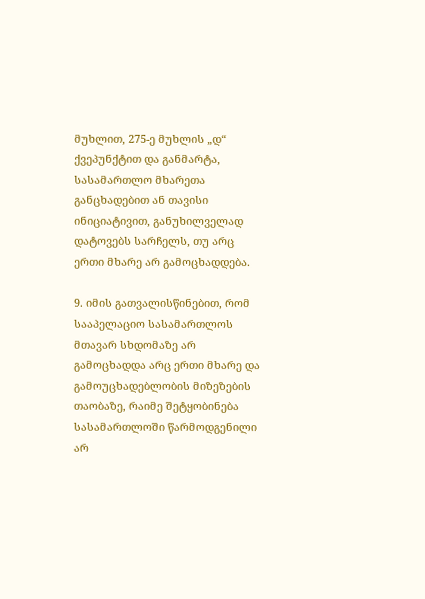მუხლით, 275-ე მუხლის „დ“ ქვეპუნქტით და განმარტა, სასამართლო მხარეთა განცხადებით ან თავისი ინიციატივით, განუხილველად დატოვებს სარჩელს, თუ არც ერთი მხარე არ გამოცხადდება.

9. იმის გათვალისწინებით, რომ სააპელაციო სასამართლოს მთავარ სხდომაზე არ გამოცხადდა არც ერთი მხარე და გამოუცხადებლობის მიზეზების თაობაზე, რაიმე შეტყობინება სასამართლოში წარმოდგენილი არ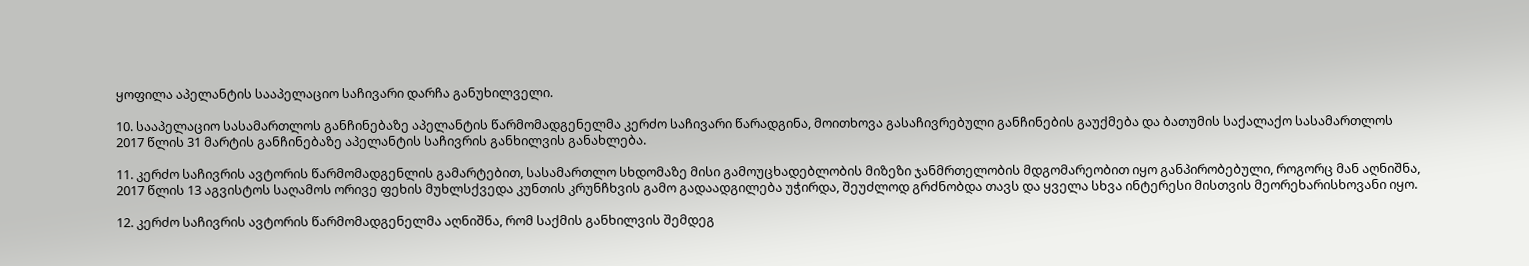ყოფილა აპელანტის სააპელაციო საჩივარი დარჩა განუხილველი.

10. სააპელაციო სასამართლოს განჩინებაზე აპელანტის წარმომადგენელმა კერძო საჩივარი წარადგინა, მოითხოვა გასაჩივრებული განჩინების გაუქმება და ბათუმის საქალაქო სასამართლოს 2017 წლის 31 მარტის განჩინებაზე აპელანტის საჩივრის განხილვის განახლება.

11. კერძო საჩივრის ავტორის წარმომადგენლის გამარტებით, სასამართლო სხდომაზე მისი გამოუცხადებლობის მიზეზი ჯანმრთელობის მდგომარეობით იყო განპირობებული, როგორც მან აღნიშნა, 2017 წლის 13 აგვისტოს საღამოს ორივე ფეხის მუხლსქვედა კუნთის კრუნჩხვის გამო გადაადგილება უჭირდა, შეუძლოდ გრძნობდა თავს და ყველა სხვა ინტერესი მისთვის მეორეხარისხოვანი იყო.

12. კერძო საჩივრის ავტორის წარმომადგენელმა აღნიშნა, რომ საქმის განხილვის შემდეგ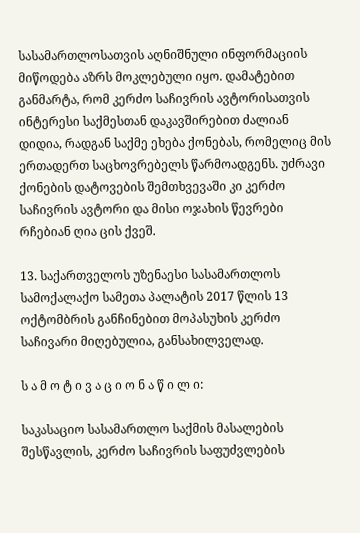სასამართლოსათვის აღნიშნული ინფორმაციის მიწოდება აზრს მოკლებული იყო. დამატებით განმარტა, რომ კერძო საჩივრის ავტორისათვის ინტერესი საქმესთან დაკავშირებით ძალიან დიდია, რადგან საქმე ეხება ქონებას, რომელიც მის ერთადერთ საცხოვრებელს წარმოადგენს. უძრავი ქონების დატოვების შემთხვევაში კი კერძო საჩივრის ავტორი და მისი ოჯახის წევრები რჩებიან ღია ცის ქვეშ.

13. საქართველოს უზენაესი სასამართლოს სამოქალაქო სამეთა პალატის 2017 წლის 13 ოქტომბრის განჩინებით მოპასუხის კერძო საჩივარი მიღებულია, განსახილველად.

ს ა მ ო ტ ი ვ ა ც ი ო ნ ა წ ი ლ ი:

საკასაციო სასამართლო საქმის მასალების შესწავლის, კერძო საჩივრის საფუძვლების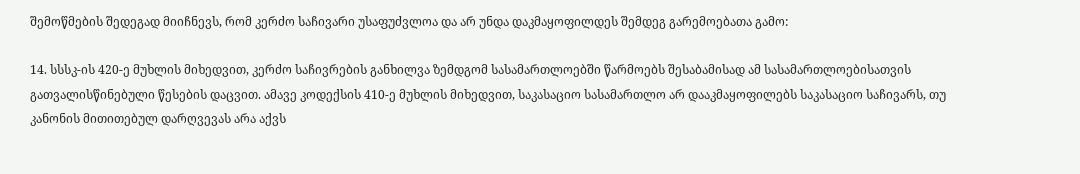შემოწმების შედეგად მიიჩნევს, რომ კერძო საჩივარი უსაფუძვლოა და არ უნდა დაკმაყოფილდეს შემდეგ გარემოებათა გამო:

14. სსსკ-ის 420-ე მუხლის მიხედვით, კერძო საჩივრების განხილვა ზემდგომ სასამართლოებში წარმოებს შესაბამისად ამ სასამართლოებისათვის გათვალისწინებული წესების დაცვით. ამავე კოდექსის 410-ე მუხლის მიხედვით, საკასაციო სასამართლო არ დააკმაყოფილებს საკასაციო საჩივარს, თუ კანონის მითითებულ დარღვევას არა აქვს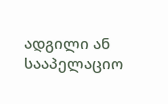ადგილი ან სააპელაციო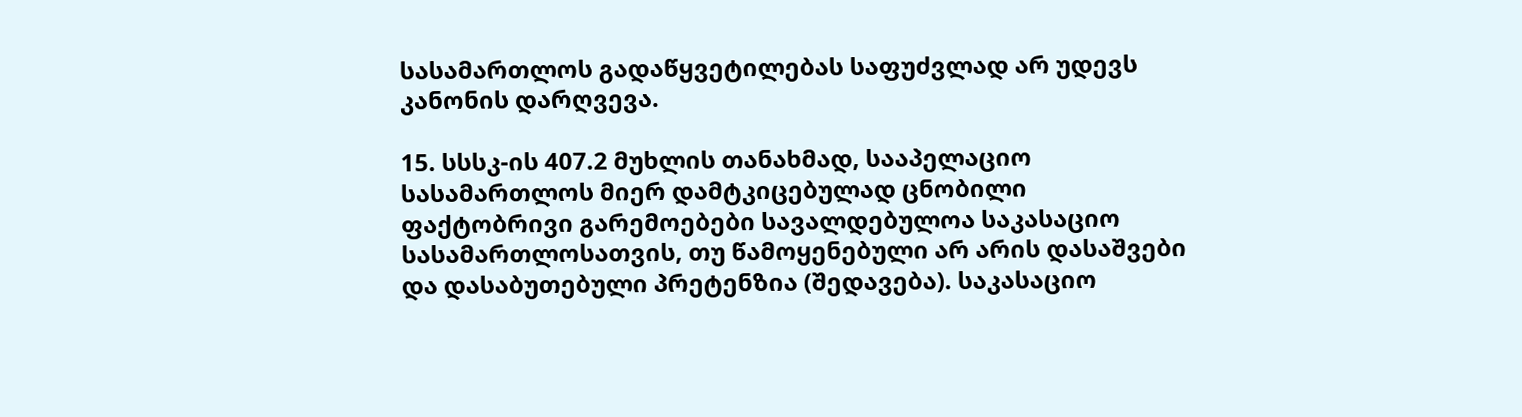სასამართლოს გადაწყვეტილებას საფუძვლად არ უდევს კანონის დარღვევა.

15. სსსკ-ის 407.2 მუხლის თანახმად, სააპელაციო სასამართლოს მიერ დამტკიცებულად ცნობილი ფაქტობრივი გარემოებები სავალდებულოა საკასაციო სასამართლოსათვის, თუ წამოყენებული არ არის დასაშვები და დასაბუთებული პრეტენზია (შედავება). საკასაციო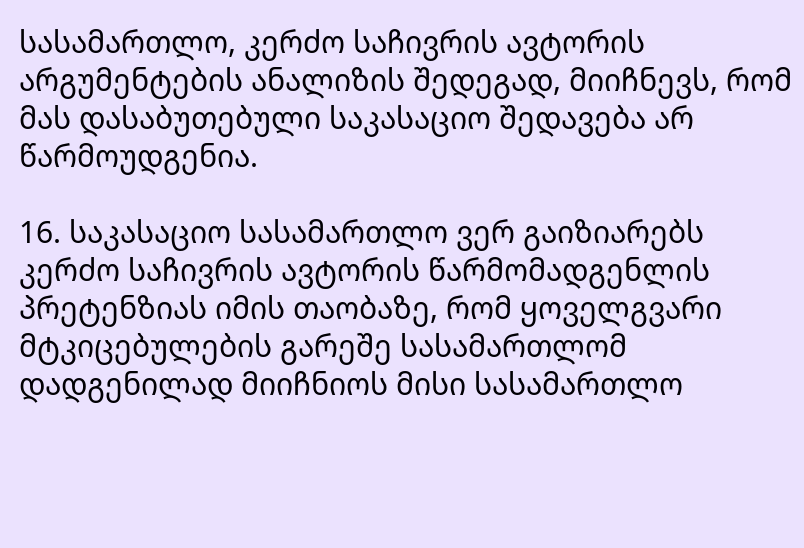სასამართლო, კერძო საჩივრის ავტორის არგუმენტების ანალიზის შედეგად, მიიჩნევს, რომ მას დასაბუთებული საკასაციო შედავება არ წარმოუდგენია.

16. საკასაციო სასამართლო ვერ გაიზიარებს კერძო საჩივრის ავტორის წარმომადგენლის პრეტენზიას იმის თაობაზე, რომ ყოველგვარი მტკიცებულების გარეშე სასამართლომ დადგენილად მიიჩნიოს მისი სასამართლო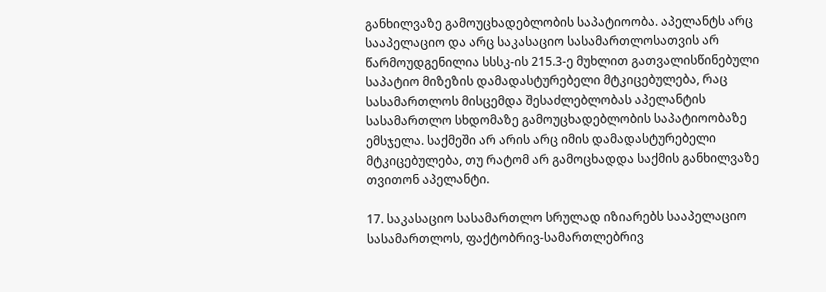განხილვაზე გამოუცხადებლობის საპატიოობა. აპელანტს არც სააპელაციო და არც საკასაციო სასამართლოსათვის არ წარმოუდგენილია სსსკ-ის 215.3-ე მუხლით გათვალისწინებული საპატიო მიზეზის დამადასტურებელი მტკიცებულება, რაც სასამართლოს მისცემდა შესაძლებლობას აპელანტის სასამართლო სხდომაზე გამოუცხადებლობის საპატიოობაზე ემსჯელა. საქმეში არ არის არც იმის დამადასტურებელი მტკიცებულება, თუ რატომ არ გამოცხადდა საქმის განხილვაზე თვითონ აპელანტი.

17. საკასაციო სასამართლო სრულად იზიარებს სააპელაციო სასამართლოს, ფაქტობრივ-სამართლებრივ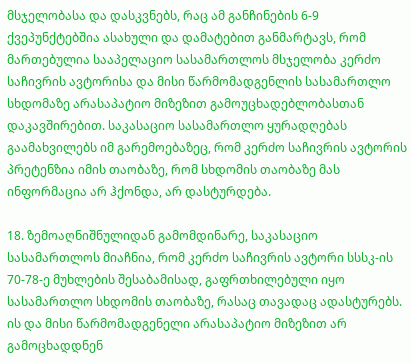მსჯელობასა და დასკვნებს, რაც ამ განჩინების 6-9 ქვეპუნქტებშია ასახული და დამატებით განმარტავს, რომ მართებულია სააპელაციო სასამართლოს მსჯელობა კერძო საჩივრის ავტორისა და მისი წარმომადგენლის სასამართლო სხდომაზე არასაპატიო მიზეზით გამოუცხადებლობასთან დაკავშირებით. საკასაციო სასამართლო ყურადღებას გაამახვილებს იმ გარემოებაზეც, რომ კერძო საჩივრის ავტორის პრეტენზია იმის თაობაზე, რომ სხდომის თაობაზე მას ინფორმაცია არ ჰქონდა, არ დასტურდება.

18. ზემოაღნიშნულიდან გამომდინარე, საკასაციო სასამართლოს მიაჩნია, რომ კერძო საჩივრის ავტორი სსსკ-ის 70-78-ე მუხლების შესაბამისად, გაფრთხილებული იყო სასამართლო სხდომის თაობაზე, რასაც თავადაც ადასტურებს. ის და მისი წარმომადგენელი არასაპატიო მიზეზით არ გამოცხადდნენ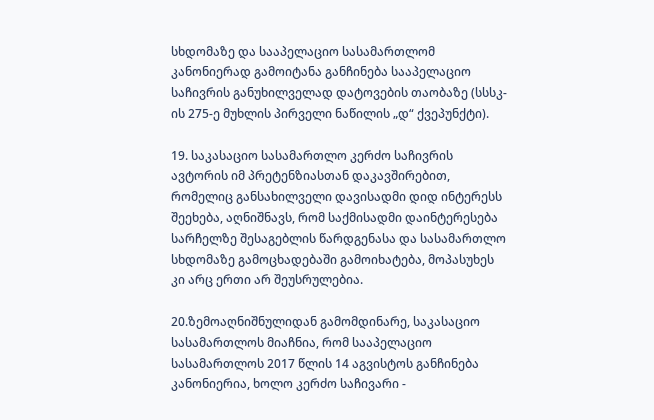სხდომაზე და სააპელაციო სასამართლომ კანონიერად გამოიტანა განჩინება სააპელაციო საჩივრის განუხილველად დატოვების თაობაზე (სსსკ-ის 275-ე მუხლის პირველი ნაწილის „დ“ ქვეპუნქტი).

19. საკასაციო სასამართლო კერძო საჩივრის ავტორის იმ პრეტენზიასთან დაკავშირებით, რომელიც განსახილველი დავისადმი დიდ ინტერესს შეეხება, აღნიშნავს, რომ საქმისადმი დაინტერესება სარჩელზე შესაგებლის წარდგენასა და სასამართლო სხდომაზე გამოცხადებაში გამოიხატება, მოპასუხეს კი არც ერთი არ შეუსრულებია.

20.ზემოაღნიშნულიდან გამომდინარე, საკასაციო სასამართლოს მიაჩნია, რომ სააპელაციო სასამართლოს 2017 წლის 14 აგვისტოს განჩინება კანონიერია, ხოლო კერძო საჩივარი -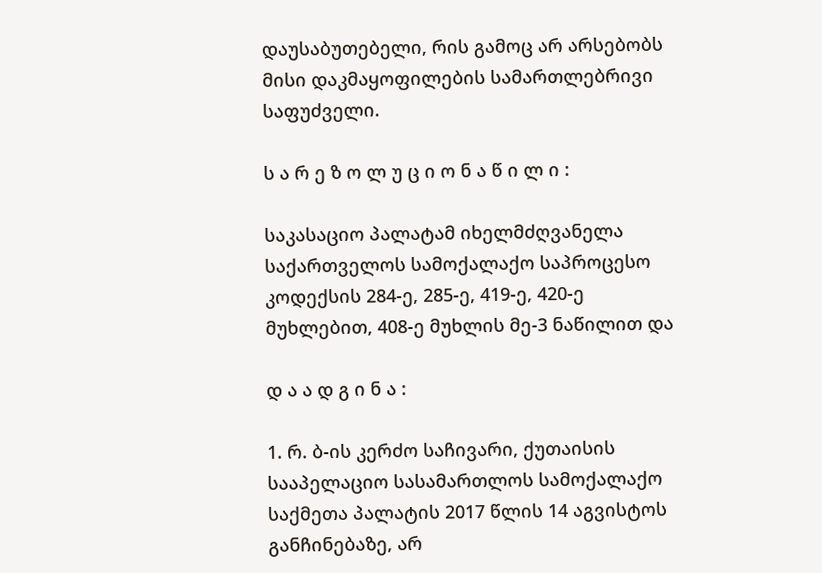დაუსაბუთებელი, რის გამოც არ არსებობს მისი დაკმაყოფილების სამართლებრივი საფუძველი.

ს ა რ ე ზ ო ლ უ ც ი ო ნ ა წ ი ლ ი :

საკასაციო პალატამ იხელმძღვანელა საქართველოს სამოქალაქო საპროცესო კოდექსის 284-ე, 285-ე, 419-ე, 420-ე მუხლებით, 408-ე მუხლის მე-3 ნაწილით და

დ ა ა დ გ ი ნ ა :

1. რ. ბ-ის კერძო საჩივარი, ქუთაისის სააპელაციო სასამართლოს სამოქალაქო საქმეთა პალატის 2017 წლის 14 აგვისტოს განჩინებაზე, არ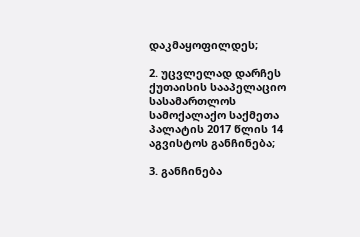დაკმაყოფილდეს;

2. უცვლელად დარჩეს ქუთაისის სააპელაციო სასამართლოს სამოქალაქო საქმეთა პალატის 2017 წლის 14 აგვისტოს განჩინება;

3. განჩინება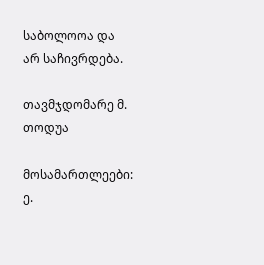საბოლოოა და არ საჩივრდება.

თავმჯდომარე მ. თოდუა

მოსამართლეები: ე.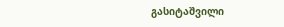გასიტაშვილი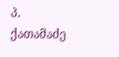პ. ქათამაძე